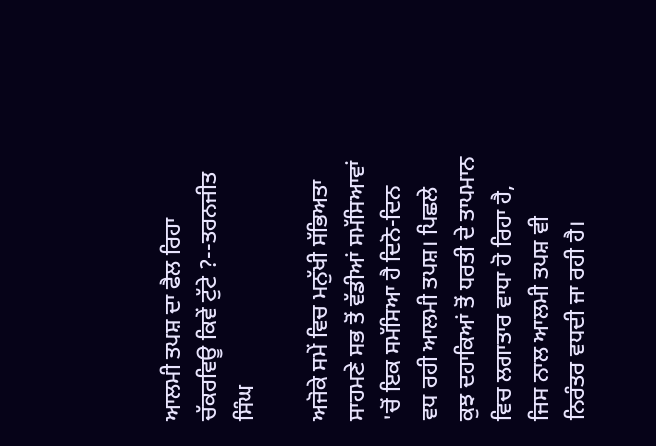ਆਲਮੀ ਤਪਸ਼ ਦਾ ਫੈਲ ਰਿਹਾ ਚੱਕਰਵਿਊ ਕਿਵੇਂ ਟੁੱਟੇ ?--ਤਰਨਜੀਤ ਸਿੰਘ

ਅਜੋਕੇ ਸਮੇਂ ਵਿਚ ਮਨੁੱਖੀ ਸੱਭਿਅਤਾ ਸਾਹਮਣੇ ਸਭ ਤੋਂ ਵੱਡੀਆਂ ਸਮੱਸਿਆਵਾਂ 'ਚੋਂ ਇਕ ਸਮੱਸਿਆ ਹੈ ਦਿਨੋ-ਦਿਨ ਵਧ ਰਹੀ ਆਲਮੀ ਤਪਸ਼। ਪਿਛਲੇ ਕੁਝ ਦਹਾਕਿਆਂ ਤੋਂ ਧਰਤੀ ਦੇ ਤਾਪਮਾਨ ਵਿਚ ਲਗਾਤਾਰ ਵਾਧਾ ਹੋ ਰਿਹਾ ਹੈ, ਜਿਸ ਨਾਲ ਆਲਮੀ ਤਪਸ਼ ਵੀ ਨਿਰੰਤਰ ਵਧਦੀ ਜਾ ਰਹੀ ਹੈ।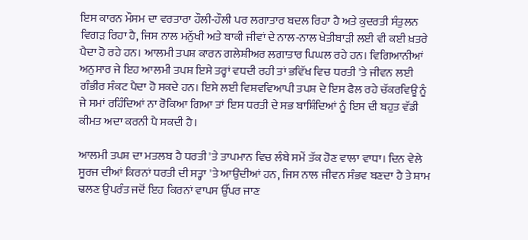ਇਸ ਕਾਰਨ ਮੌਸਮ ਦਾ ਵਰਤਾਰਾ ਹੌਲੀ-ਹੌਲੀ ਪਰ ਲਗਾਤਾਰ ਬਦਲ ਰਿਹਾ ਹੈ ਅਤੇ ਕੁਦਰਤੀ ਸੰਤੁਲਨ ਵਿਗੜ ਰਿਹਾ ਹੈ, ਜਿਸ ਨਾਲ ਮਨੁੱਖੀ ਅਤੇ ਬਾਕੀ ਜੀਵਾਂ ਦੇ ਨਾਲ-ਨਾਲ ਖੇਤੀਬਾੜੀ ਲਈ ਵੀ ਕਈ ਖ਼ਤਰੇ ਪੈਦਾ ਹੋ ਰਹੇ ਹਨ। ਆਲਮੀ ਤਪਸ਼ ਕਾਰਨ ਗਲੇਸ਼ੀਅਰ ਲਗਾਤਾਰ ਪਿਘਲ ਰਹੇ ਹਨ। ਵਿਗਿਆਨੀਆਂ ਅਨੁਸਾਰ ਜੇ ਇਹ ਆਲਮੀ ਤਪਸ਼ ਇਸੇ ਤਰ੍ਹਾਂ ਵਧਦੀ ਰਹੀ ਤਾਂ ਭਵਿੱਖ ਵਿਚ ਧਰਤੀ 'ਤੇ ਜੀਵਨ ਲਈ ਗੰਭੀਰ ਸੰਕਟ ਪੈਦਾ ਹੋ ਸਕਦੇ ਹਨ। ਇਸੇ ਲਈ ਵਿਸ਼ਵਵਿਆਪੀ ਤਪਸ਼ ਦੇ ਇਸ ਫੈਲ ਰਹੇ ਚੱਕਰਵਿਊ ਨੂੰ ਜੇ ਸਮਾਂ ਰਹਿੰਦਿਆਂ ਨਾ ਰੋਕਿਆ ਗਿਆ ਤਾਂ ਇਸ ਧਰਤੀ ਦੇ ਸਭ ਬਾਸ਼ਿੰਦਿਆਂ ਨੂੰ ਇਸ ਦੀ ਬਹੁਤ ਵੱਡੀ ਕੀਮਤ ਅਦਾ ਕਰਨੀ ਪੈ ਸਕਦੀ ਹੈ।

ਆਲਮੀ ਤਪਸ਼ ਦਾ ਮਤਲਬ ਹੈ ਧਰਤੀ 'ਤੇ ਤਾਪਮਾਨ ਵਿਚ ਲੰਬੇ ਸਮੇਂ ਤੱਕ ਹੋਣ ਵਾਲਾ ਵਾਧਾ। ਦਿਨ ਵੇਲੇ ਸੂਰਜ ਦੀਆਂ ਕਿਰਨਾਂ ਧਰਤੀ ਦੀ ਸਤ੍ਹਾ 'ਤੇ ਆਉਂਦੀਆਂ ਹਨ, ਜਿਸ ਨਾਲ ਜੀਵਨ ਸੰਭਵ ਬਣਦਾ ਹੈ ਤੇ ਸ਼ਾਮ ਢਲਣ ਉਪਰੰਤ ਜਦੋਂ ਇਹ ਕਿਰਨਾਂ ਵਾਪਸ ਉੱਪਰ ਜਾਣ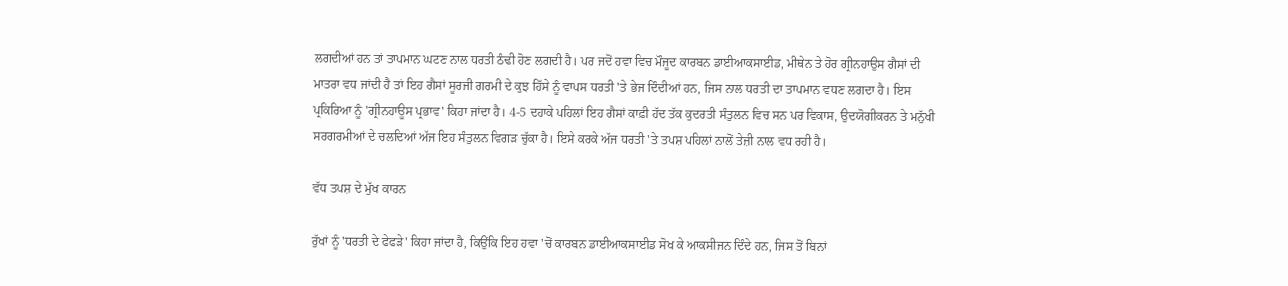ਲਗਦੀਆਂ ਹਨ ਤਾਂ ਤਾਪਮਾਨ ਘਟਣ ਨਾਲ ਧਰਤੀ ਠੰਢੀ ਹੋਣ ਲਗਦੀ ਹੈ। ਪਰ ਜਦੋਂ ਹਵਾ ਵਿਚ ਮੌਜੂਦ ਕਾਰਬਨ ਡਾਈਆਕਸਾਈਡ, ਮੀਥੇਨ ਤੇ ਹੋਰ ਗ੍ਰੀਨਹਾਉਸ ਗੈਸਾਂ ਦੀ ਮਾਤਰਾ ਵਧ ਜਾਂਦੀ ਹੈ ਤਾਂ ਇਹ ਗੈਸਾਂ ਸੂਰਜੀ ਗਰਮੀ ਦੇ ਕੁਝ ਹਿੱਸੇ ਨੂੰ ਵਾਪਸ ਧਰਤੀ 'ਤੇ ਭੇਜ ਦਿੰਦੀਆਂ ਹਨ, ਜਿਸ ਨਾਲ ਧਰਤੀ ਦਾ ਤਾਪਮਾਨ ਵਧਣ ਲਗਦਾ ਹੈ। ਇਸ ਪ੍ਰਕਿਰਿਆ ਨੂੰ 'ਗ੍ਰੀਨਹਾਊਸ ਪ੍ਰਭਾਵ' ਕਿਹਾ ਜਾਂਦਾ ਹੈ। 4-5 ਦਹਾਕੇ ਪਹਿਲਾਂ ਇਹ ਗੈਸਾਂ ਕਾਫ਼ੀ ਹੱਦ ਤੱਕ ਕੁਦਰਤੀ ਸੰਤੁਲਨ ਵਿਚ ਸਨ ਪਰ ਵਿਕਾਸ, ਉਦਯੋਗੀਕਰਨ ਤੇ ਮਨੁੱਖੀ ਸਰਗਰਮੀਆਂ ਦੇ ਚਲਦਿਆਂ ਅੱਜ ਇਹ ਸੰਤੁਲਨ ਵਿਗੜ ਚੁੱਕਾ ਹੈ। ਇਸੇ ਕਰਕੇ ਅੱਜ ਧਰਤੀ 'ਤੇ ਤਪਸ਼ ਪਹਿਲਾਂ ਨਾਲੋਂ ਤੇਜ਼ੀ ਨਾਲ ਵਧ ਰਹੀ ਹੈ।

ਵੱਧ ਤਪਸ਼ ਦੇ ਮੁੱਖ ਕਾਰਨ

ਰੁੱਖਾਂ ਨੂੰ 'ਧਰਤੀ ਦੇ ਫੇਫੜੇ' ਕਿਹਾ ਜਾਂਦਾ ਹੈ, ਕਿਉਂਕਿ ਇਹ ਹਵਾ 'ਚੋਂ ਕਾਰਬਨ ਡਾਈਆਕਸਾਈਡ ਸੋਖ ਕੇ ਆਕਸੀਜਨ ਦਿੰਦੇ ਹਨ, ਜਿਸ ਤੋਂ ਬਿਨਾਂ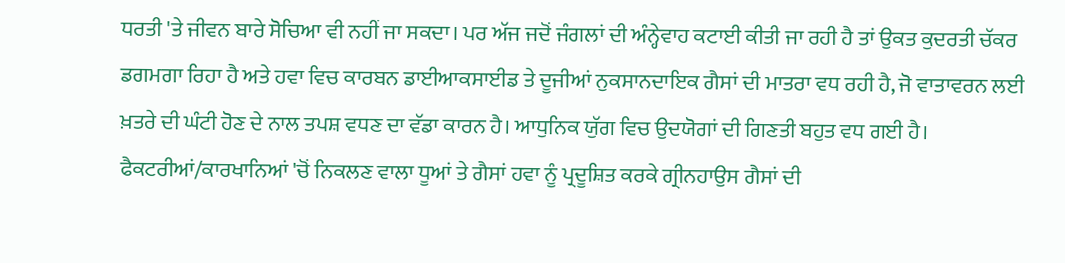ਧਰਤੀ 'ਤੇ ਜੀਵਨ ਬਾਰੇ ਸੋਚਿਆ ਵੀ ਨਹੀਂ ਜਾ ਸਕਦਾ। ਪਰ ਅੱਜ ਜਦੋਂ ਜੰਗਲਾਂ ਦੀ ਅੰਨ੍ਹੇਵਾਹ ਕਟਾਈ ਕੀਤੀ ਜਾ ਰਹੀ ਹੈ ਤਾਂ ਉਕਤ ਕੁਦਰਤੀ ਚੱਕਰ ਡਗਮਗਾ ਰਿਹਾ ਹੈ ਅਤੇ ਹਵਾ ਵਿਚ ਕਾਰਬਨ ਡਾਈਆਕਸਾਈਡ ਤੇ ਦੂਜੀਆਂ ਨੁਕਸਾਨਦਾਇਕ ਗੈਸਾਂ ਦੀ ਮਾਤਰਾ ਵਧ ਰਹੀ ਹੈ, ਜੋ ਵਾਤਾਵਰਨ ਲਈ ਖ਼ਤਰੇ ਦੀ ਘੰਟੀ ਹੋਣ ਦੇ ਨਾਲ ਤਪਸ਼ ਵਧਣ ਦਾ ਵੱਡਾ ਕਾਰਨ ਹੈ। ਆਧੁਨਿਕ ਯੁੱਗ ਵਿਚ ਉਦਯੋਗਾਂ ਦੀ ਗਿਣਤੀ ਬਹੁਤ ਵਧ ਗਈ ਹੈ। ਫੈਕਟਰੀਆਂ/ਕਾਰਖਾਨਿਆਂ 'ਚੋਂ ਨਿਕਲਣ ਵਾਲਾ ਧੂਆਂ ਤੇ ਗੈਸਾਂ ਹਵਾ ਨੂੰ ਪ੍ਰਦੂਸ਼ਿਤ ਕਰਕੇ ਗ੍ਰੀਨਹਾਉਸ ਗੈਸਾਂ ਦੀ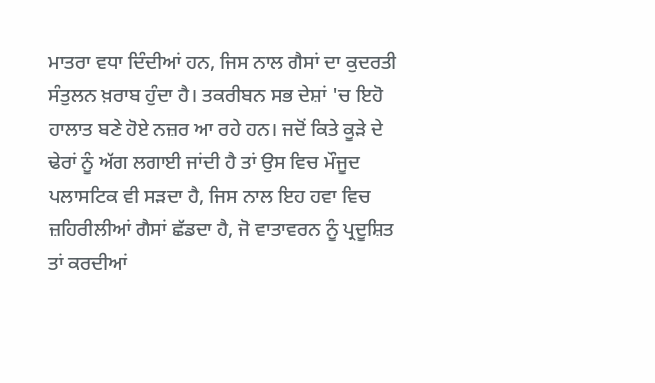ਮਾਤਰਾ ਵਧਾ ਦਿੰਦੀਆਂ ਹਨ, ਜਿਸ ਨਾਲ ਗੈਸਾਂ ਦਾ ਕੁਦਰਤੀ ਸੰਤੁਲਨ ਖ਼ਰਾਬ ਹੁੰਦਾ ਹੈ। ਤਕਰੀਬਨ ਸਭ ਦੇਸ਼ਾਂ 'ਚ ਇਹੋ ਹਾਲਾਤ ਬਣੇ ਹੋਏ ਨਜ਼ਰ ਆ ਰਹੇ ਹਨ। ਜਦੋਂ ਕਿਤੇ ਕੂੜੇ ਦੇ ਢੇਰਾਂ ਨੂੰ ਅੱਗ ਲਗਾਈ ਜਾਂਦੀ ਹੈ ਤਾਂ ਉਸ ਵਿਚ ਮੌਜੂਦ ਪਲਾਸਟਿਕ ਵੀ ਸੜਦਾ ਹੈ, ਜਿਸ ਨਾਲ ਇਹ ਹਵਾ ਵਿਚ ਜ਼ਹਿਰੀਲੀਆਂ ਗੈਸਾਂ ਛੱਡਦਾ ਹੈ, ਜੋ ਵਾਤਾਵਰਨ ਨੂੰ ਪ੍ਰਦੂਸ਼ਿਤ ਤਾਂ ਕਰਦੀਆਂ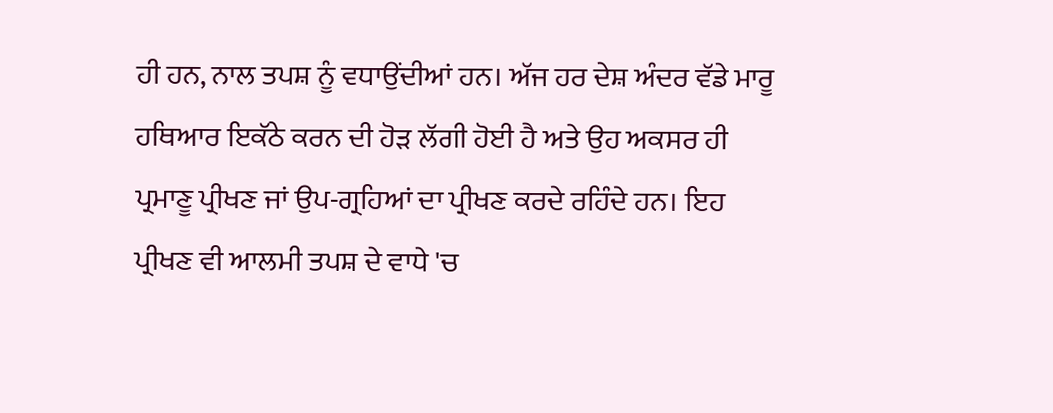ਹੀ ਹਨ, ਨਾਲ ਤਪਸ਼ ਨੂੰ ਵਧਾਉਂਦੀਆਂ ਹਨ। ਅੱਜ ਹਰ ਦੇਸ਼ ਅੰਦਰ ਵੱਡੇ ਮਾਰੂ ਹਥਿਆਰ ਇਕੱਠੇ ਕਰਨ ਦੀ ਹੋੜ ਲੱਗੀ ਹੋਈ ਹੈ ਅਤੇ ਉਹ ਅਕਸਰ ਹੀ ਪ੍ਰਮਾਣੂ ਪ੍ਰੀਖਣ ਜਾਂ ਉਪ-ਗ੍ਰਹਿਆਂ ਦਾ ਪ੍ਰੀਖਣ ਕਰਦੇ ਰਹਿੰਦੇ ਹਨ। ਇਹ ਪ੍ਰੀਖਣ ਵੀ ਆਲਮੀ ਤਪਸ਼ ਦੇ ਵਾਧੇ 'ਚ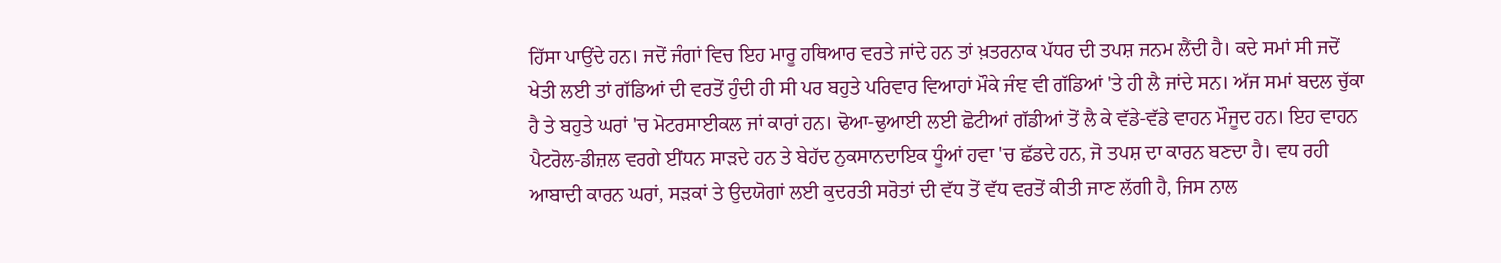ਹਿੱਸਾ ਪਾਉਂਦੇ ਹਨ। ਜਦੋਂ ਜੰਗਾਂ ਵਿਚ ਇਹ ਮਾਰੂ ਹਥਿਆਰ ਵਰਤੇ ਜਾਂਦੇ ਹਨ ਤਾਂ ਖ਼ਤਰਨਾਕ ਪੱਧਰ ਦੀ ਤਪਸ਼ ਜਨਮ ਲੈਂਦੀ ਹੈ। ਕਦੇ ਸਮਾਂ ਸੀ ਜਦੋਂ ਖੇਤੀ ਲਈ ਤਾਂ ਗੱਡਿਆਂ ਦੀ ਵਰਤੋਂ ਹੁੰਦੀ ਹੀ ਸੀ ਪਰ ਬਹੁਤੇ ਪਰਿਵਾਰ ਵਿਆਹਾਂ ਮੌਕੇ ਜੰਞ ਵੀ ਗੱਡਿਆਂ 'ਤੇ ਹੀ ਲੈ ਜਾਂਦੇ ਸਨ। ਅੱਜ ਸਮਾਂ ਬਦਲ ਚੁੱਕਾ ਹੈ ਤੇ ਬਹੁਤੇ ਘਰਾਂ 'ਚ ਮੋਟਰਸਾਈਕਲ ਜਾਂ ਕਾਰਾਂ ਹਨ। ਢੋਆ-ਢੁਆਈ ਲਈ ਛੋਟੀਆਂ ਗੱਡੀਆਂ ਤੋਂ ਲੈ ਕੇ ਵੱਡੇ-ਵੱਡੇ ਵਾਹਨ ਮੌਜੂਦ ਹਨ। ਇਹ ਵਾਹਨ ਪੈਟਰੋਲ-ਡੀਜ਼ਲ ਵਰਗੇ ਈਂਧਨ ਸਾੜਦੇ ਹਨ ਤੇ ਬੇਹੱਦ ਨੁਕਸਾਨਦਾਇਕ ਧੂੰਆਂ ਹਵਾ 'ਚ ਛੱਡਦੇ ਹਨ, ਜੋ ਤਪਸ਼ ਦਾ ਕਾਰਨ ਬਣਦਾ ਹੈ। ਵਧ ਰਹੀ ਆਬਾਦੀ ਕਾਰਨ ਘਰਾਂ, ਸੜਕਾਂ ਤੇ ਉਦਯੋਗਾਂ ਲਈ ਕੁਦਰਤੀ ਸਰੋਤਾਂ ਦੀ ਵੱਧ ਤੋਂ ਵੱਧ ਵਰਤੋਂ ਕੀਤੀ ਜਾਣ ਲੱਗੀ ਹੈ, ਜਿਸ ਨਾਲ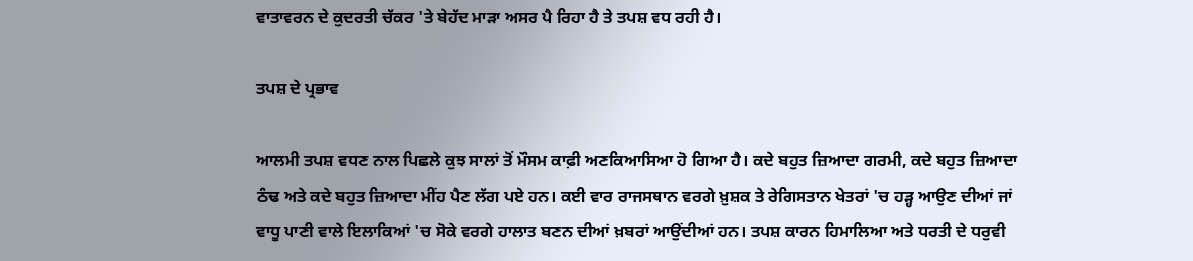ਵਾਤਾਵਰਨ ਦੇ ਕੁਦਰਤੀ ਚੱਕਰ 'ਤੇ ਬੇਹੱਦ ਮਾੜਾ ਅਸਰ ਪੈ ਰਿਹਾ ਹੈ ਤੇ ਤਪਸ਼ ਵਧ ਰਹੀ ਹੈ।

ਤਪਸ਼ ਦੇ ਪ੍ਰਭਾਵ

ਆਲਮੀ ਤਪਸ਼ ਵਧਣ ਨਾਲ ਪਿਛਲੇ ਕੁਝ ਸਾਲਾਂ ਤੋਂ ਮੌਸਮ ਕਾਫ਼ੀ ਅਣਕਿਆਸਿਆ ਹੋ ਗਿਆ ਹੈ। ਕਦੇ ਬਹੁਤ ਜ਼ਿਆਦਾ ਗਰਮੀ, ਕਦੇ ਬਹੁਤ ਜ਼ਿਆਦਾ ਠੰਢ ਅਤੇ ਕਦੇ ਬਹੁਤ ਜ਼ਿਆਦਾ ਮੀਂਹ ਪੈਣ ਲੱਗ ਪਏ ਹਨ। ਕਈ ਵਾਰ ਰਾਜਸਥਾਨ ਵਰਗੇ ਖ਼ੁਸ਼ਕ ਤੇ ਰੇਗਿਸਤਾਨ ਖੇਤਰਾਂ 'ਚ ਹੜ੍ਹ ਆਉਣ ਦੀਆਂ ਜਾਂ ਵਾਧੂ ਪਾਣੀ ਵਾਲੇ ਇਲਾਕਿਆਂ 'ਚ ਸੋਕੇ ਵਰਗੇ ਹਾਲਾਤ ਬਣਨ ਦੀਆਂ ਖ਼ਬਰਾਂ ਆਉਂਦੀਆਂ ਹਨ। ਤਪਸ਼ ਕਾਰਨ ਹਿਮਾਲਿਆ ਅਤੇ ਧਰਤੀ ਦੇ ਧਰੁਵੀ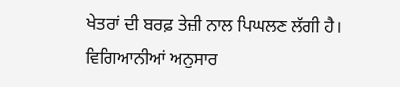ਖੇਤਰਾਂ ਦੀ ਬਰਫ਼ ਤੇਜ਼ੀ ਨਾਲ ਪਿਘਲਣ ਲੱਗੀ ਹੈ। ਵਿਗਿਆਨੀਆਂ ਅਨੁਸਾਰ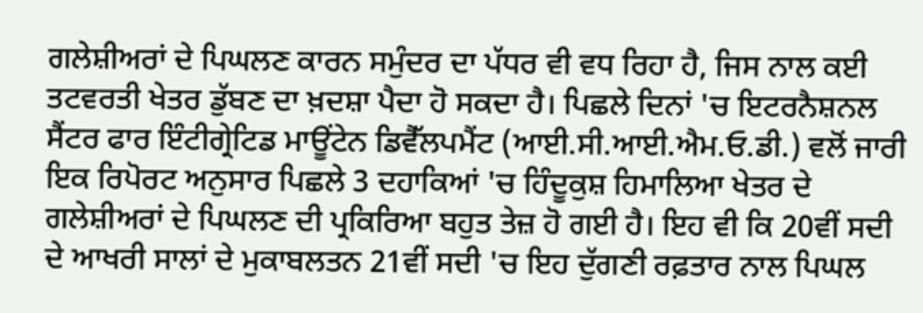ਗਲੇਸ਼ੀਅਰਾਂ ਦੇ ਪਿਘਲਣ ਕਾਰਨ ਸਮੁੰਦਰ ਦਾ ਪੱਧਰ ਵੀ ਵਧ ਰਿਹਾ ਹੈ, ਜਿਸ ਨਾਲ ਕਈ ਤਟਵਰਤੀ ਖੇਤਰ ਡੁੱਬਣ ਦਾ ਖ਼ਦਸ਼ਾ ਪੈਦਾ ਹੋ ਸਕਦਾ ਹੈ। ਪਿਛਲੇ ਦਿਨਾਂ 'ਚ ਇਟਰਨੈਸ਼ਨਲ ਸੈਂਟਰ ਫਾਰ ਇੰਟੀਗ੍ਰੇਟਿਡ ਮਾਊਂਟੇਨ ਡਿਵੈੱਲਪਮੈਂਟ (ਆਈ.ਸੀ.ਆਈ.ਐਮ.ਓ.ਡੀ.) ਵਲੋਂ ਜਾਰੀ ਇਕ ਰਿਪੋਰਟ ਅਨੁਸਾਰ ਪਿਛਲੇ 3 ਦਹਾਕਿਆਂ 'ਚ ਹਿੰਦੂਕੁਸ਼ ਹਿਮਾਲਿਆ ਖੇਤਰ ਦੇ ਗਲੇਸ਼ੀਅਰਾਂ ਦੇ ਪਿਘਲਣ ਦੀ ਪ੍ਰਕਿਰਿਆ ਬਹੁਤ ਤੇਜ਼ ਹੋ ਗਈ ਹੈ। ਇਹ ਵੀ ਕਿ 20ਵੀਂ ਸਦੀ ਦੇ ਆਖਰੀ ਸਾਲਾਂ ਦੇ ਮੁਕਾਬਲਤਨ 21ਵੀਂ ਸਦੀ 'ਚ ਇਹ ਦੁੱਗਣੀ ਰਫ਼ਤਾਰ ਨਾਲ ਪਿਘਲ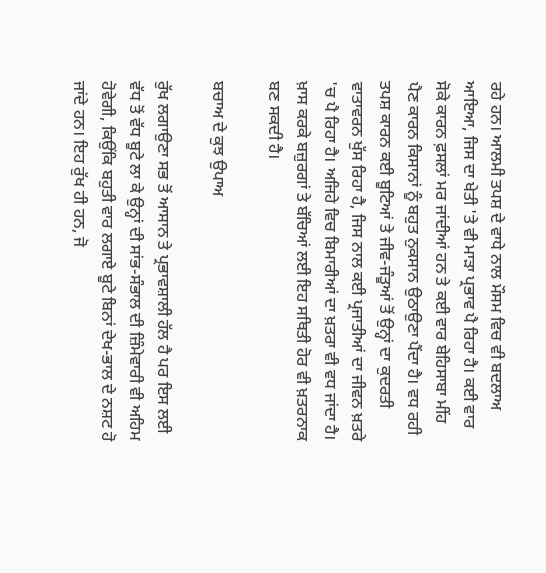ਰਹੇ ਹਨ। ਆਲਮੀ ਤਪਸ਼ ਦੇ ਵਾਧੇ ਨਾਲ ਮੌਸਮ ਵਿਚ ਵੀ ਬਦਲਾਅ ਆਇਆ, ਜਿਸ ਦਾ ਖੇਤੀ 'ਤੇ ਵੀ ਮਾੜਾ ਪ੍ਰਭਾਵ ਪੈ ਰਿਹਾ ਹੈ। ਕਈ ਵਾਰ ਸੋਕੇ ਕਾਰਨ ਫ਼ਸਲਾਂ ਮਰ ਜਾਂਦੀਆਂ ਹਨ ਤੇ ਕਈ ਵਾਰ ਬੇਹਿਸਾਬਾ ਮੀਂਹ ਪੈਣ ਕਾਰਨ ਕਿਸਾਨਾਂ ਨੂੰ ਬਹੁਤ ਨੁਕਸਾਨ ਉਠਾਉਣਾ ਪੈਂਦਾ ਹੈ। ਵਧ ਰਹੀ ਤਪਸ਼ ਕਾਰਨ ਕਈ ਬੂਟਿਆਂ ਤੇ ਜੀਵ-ਜੰਤੂਆਂ ਤੋਂ ਉਨ੍ਹਾਂ ਦਾ ਕੁਦਰਤੀ ਵਾਤਾਵਰਨ ਖੁੱਸ ਰਿਹਾ ਹੈ, ਜਿਸ ਨਾਲ ਕਈ ਪ੍ਰਜਾਤੀਆਂ ਦਾ ਜੀਵਨ ਖ਼ਤਰੇ 'ਚ ਪੈ ਰਿਹਾ ਹੈ। ਅਜਿਹੇ ਵਿਚ ਬਿਮਾਰੀਆਂ ਦਾ ਖ਼ਤਰਾ ਵੀ ਵਧ ਜਾਂਦਾ ਹੈ। ਖ਼ਾਸ ਕਰਕੇ ਬਜ਼ੁਰਗਾਂ ਤੇ ਬੱਚਿਆਂ ਲਈ ਇਹ ਸਥਿਤੀ ਹੋਰ ਵੀ ਖ਼ਤਰਨਾਕ ਬਣ ਸਕਦੀ ਹੈ।

ਬਚਾਅ ਦੇ ਕੁਝ ਉਪਾਅ

ਰੁੱਖ ਲਗਾਉਣਾ ਸਭ ਤੋਂ ਆਸਾਨ ਤੇ ਪ੍ਰਭਾਵਸ਼ਾਲੀ ਹੱਲ ਹੈ ਪਰ ਇਸ ਲਈ ਵੱਧ ਤੋਂ ਵੱਧ ਬੂਟੇ ਲਾ ਕੇ ਉਨ੍ਹਾਂ ਦੀ ਸਾਂਭ-ਸੰਭਾਲ ਦੀ ਜ਼ਿੰਮੇਵਾਰੀ ਵੀ ਅਹਿਮ ਹੋਵੇਗੀ, ਕਿਉਂਕਿ ਬਹੁਤੀ ਵਾਰ ਲਗਾਏ ਬੂਟੇ ਬਿਨਾਂ ਦੇਖ-ਭਾਲ ਦੇ ਨਸ਼ਟ ਹੋ ਜਾਂਦੇ ਹਨ। ਇਹ ਰੁੱਖ ਹੀ ਹਨ, ਜੋ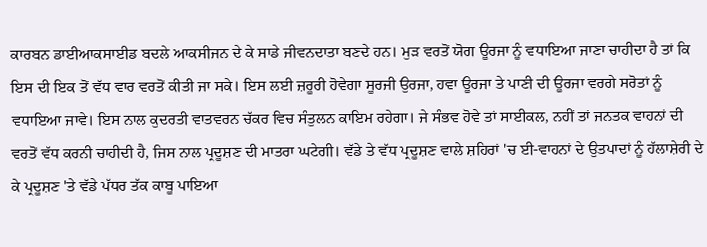ਕਾਰਬਨ ਡਾਈਆਕਸਾਈਡ ਬਦਲੇ ਆਕਸੀਜਨ ਦੇ ਕੇ ਸਾਡੇ ਜੀਵਨਦਾਤਾ ਬਣਦੇ ਹਨ। ਮੁੜ ਵਰਤੋਂ ਯੋਗ ਊਰਜਾ ਨੂੰ ਵਧਾਇਆ ਜਾਣਾ ਚਾਹੀਦਾ ਹੈ ਤਾਂ ਕਿ ਇਸ ਦੀ ਇਕ ਤੋਂ ਵੱਧ ਵਾਰ ਵਰਤੋਂ ਕੀਤੀ ਜਾ ਸਕੇ। ਇਸ ਲਈ ਜ਼ਰੂਰੀ ਹੋਵੇਗਾ ਸੂਰਜੀ ਉਰਜਾ, ਹਵਾ ਊਰਜਾ ਤੇ ਪਾਣੀ ਦੀ ਊਰਜਾ ਵਰਗੇ ਸਰੋਤਾਂ ਨੂੰ ਵਧਾਇਆ ਜਾਵੇ। ਇਸ ਨਾਲ ਕੁਦਰਤੀ ਵਾਤਵਰਨ ਚੱਕਰ ਵਿਚ ਸੰਤੁਲਨ ਕਾਇਮ ਰਹੇਗਾ। ਜੇ ਸੰਭਵ ਹੋਵੇ ਤਾਂ ਸਾਈਕਲ, ਨਹੀਂ ਤਾਂ ਜਨਤਕ ਵਾਹਨਾਂ ਦੀ ਵਰਤੋਂ ਵੱਧ ਕਰਨੀ ਚਾਹੀਦੀ ਹੈ, ਜਿਸ ਨਾਲ ਪ੍ਰਦੂਸ਼ਣ ਦੀ ਮਾਤਰਾ ਘਟੇਗੀ। ਵੱਡੇ ਤੇ ਵੱਧ ਪ੍ਰਦੂਸ਼ਣ ਵਾਲੇ ਸ਼ਹਿਰਾਂ 'ਚ ਈ-ਵਾਹਨਾਂ ਦੇ ਉਤਪਾਦਾਂ ਨੂੰ ਹੱਲਾਸ਼ੇਰੀ ਦੇ ਕੇ ਪ੍ਰਦੂਸ਼ਣ 'ਤੇ ਵੱਡੇ ਪੱਧਰ ਤੱਕ ਕਾਬੂ ਪਾਇਆ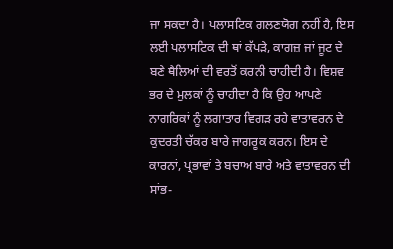ਜਾ ਸਕਦਾ ਹੈ। ਪਲਾਸਟਿਕ ਗਲਣਯੋਗ ਨਹੀਂ ਹੈ, ਇਸ ਲਈ ਪਲਾਸਟਿਕ ਦੀ ਥਾਂ ਕੱਪੜੇ, ਕਾਗਜ਼ ਜਾਂ ਜੂਟ ਦੇ ਬਣੇ ਥੈਲਿਆਂ ਦੀ ਵਰਤੋਂ ਕਰਨੀ ਚਾਹੀਦੀ ਹੈ। ਵਿਸ਼ਵ ਭਰ ਦੇ ਮੁਲਕਾਂ ਨੂੰ ਚਾਹੀਦਾ ਹੈ ਕਿ ਉਹ ਆਪਣੇ ਨਾਗਰਿਕਾਂ ਨੂੰ ਲਗਾਤਾਰ ਵਿਗੜ ਰਹੇ ਵਾਤਾਵਰਨ ਦੇ ਕੁਦਰਤੀ ਚੱਕਰ ਬਾਰੇ ਜਾਗਰੂਕ ਕਰਨ। ਇਸ ਦੇ ਕਾਰਨਾਂ, ਪ੍ਰਭਾਵਾਂ ਤੇ ਬਚਾਅ ਬਾਰੇ ਅਤੇ ਵਾਤਾਵਰਨ ਦੀ ਸਾਂਭ-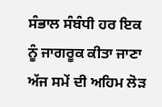ਸੰਭਾਲ ਸੰਬੰਧੀ ਹਰ ਇਕ ਨੂੰ ਜਾਗਰੂਕ ਕੀਤਾ ਜਾਣਾ ਅੱਜ ਸਮੇਂ ਦੀ ਅਹਿਮ ਲੋੜ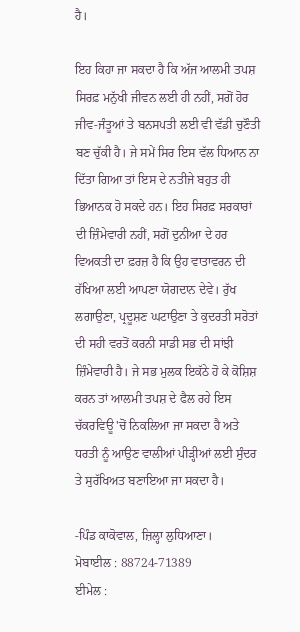ਹੈ।

ਇਹ ਕਿਹਾ ਜਾ ਸਕਦਾ ਹੈ ਕਿ ਅੱਜ ਆਲਮੀ ਤਪਸ਼ ਸਿਰਫ਼ ਮਨੁੱਖੀ ਜੀਵਨ ਲਈ ਹੀ ਨਹੀਂ, ਸਗੋਂ ਹੋਰ ਜੀਵ-ਜੰਤੂਆਂ ਤੇ ਬਨਸਪਤੀ ਲਈ ਵੀ ਵੱਡੀ ਚੁਣੌਤੀ ਬਣ ਚੁੱਕੀ ਹੈ। ਜੇ ਸਮੇਂ ਸਿਰ ਇਸ ਵੱਲ ਧਿਆਨ ਨਾ ਦਿੱਤਾ ਗਿਆ ਤਾਂ ਇਸ ਦੇ ਨਤੀਜੇ ਬਹੁਤ ਹੀ ਭਿਆਨਕ ਹੋ ਸਕਦੇ ਹਨ। ਇਹ ਸਿਰਫ਼ ਸਰਕਾਰਾਂ ਦੀ ਜ਼ਿੰਮੇਵਾਰੀ ਨਹੀਂ, ਸਗੋਂ ਦੁਨੀਆ ਦੇ ਹਰ ਵਿਅਕਤੀ ਦਾ ਫ਼ਰਜ਼ ਹੈ ਕਿ ਉਹ ਵਾਤਾਵਰਨ ਦੀ ਰੱਖਿਆ ਲਈ ਆਪਣਾ ਯੋਗਦਾਨ ਦੇਵੇ। ਰੁੱਖ ਲਗਾਉਣਾ, ਪ੍ਰਦੂਸ਼ਣ ਘਟਾਉਣਾ ਤੇ ਕੁਦਰਤੀ ਸਰੋਤਾਂ ਦੀ ਸਹੀ ਵਰਤੋਂ ਕਰਨੀ ਸਾਡੀ ਸਭ ਦੀ ਸਾਂਝੀ ਜ਼ਿੰਮੇਵਾਰੀ ਹੈ। ਜੇ ਸਭ ਮੁਲਕ ਇਕੱਠੇ ਹੋ ਕੇ ਕੋਸ਼ਿਸ਼ ਕਰਨ ਤਾਂ ਆਲਮੀ ਤਪਸ਼ ਦੇ ਫੈਲ ਰਹੇ ਇਸ ਚੱਕਰਵਿਊ 'ਚੋਂ ਨਿਕਲਿਆ ਜਾ ਸਕਦਾ ਹੈ ਅਤੇ ਧਰਤੀ ਨੂੰ ਆਉਣ ਵਾਲੀਆਂ ਪੀੜ੍ਹੀਆਂ ਲਈ ਸੁੰਦਰ ਤੇ ਸੁਰੱਖਿਅਤ ਬਣਾਇਆ ਜਾ ਸਕਦਾ ਹੈ।

-ਪਿੰਡ ਕਾਕੋਵਾਲ, ਜ਼ਿਲ੍ਹਾ ਲੁਧਿਆਣਾ।
ਮੋਬਾਈਲ : 88724-71389
ਈਮੇਲ :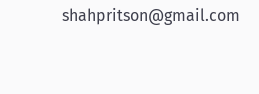shahpritson@gmail.com